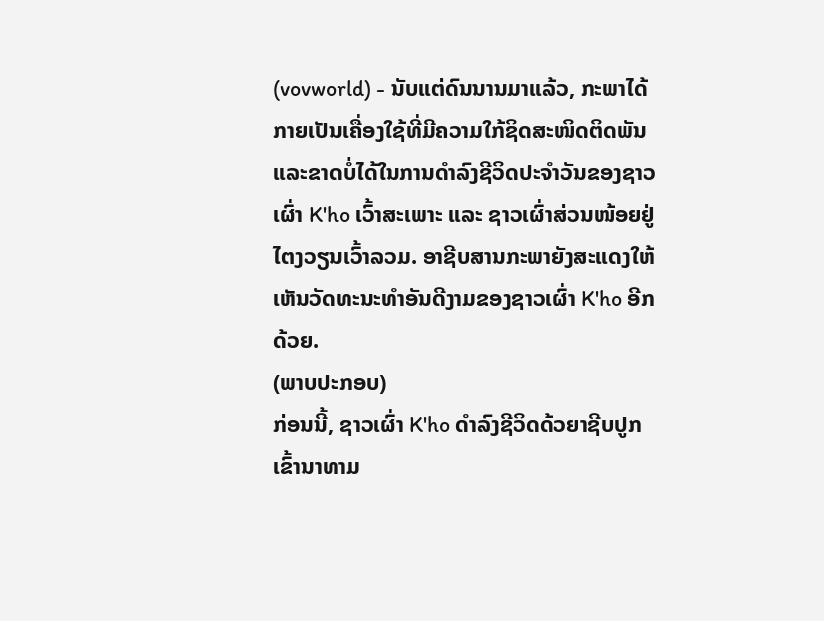(vovworld) - ນັບແຕ່ດົນນານມາແລ້ວ, ກະພາໄດ້ກາຍເປັນເຄື່ອງໃຊ້ທີ່ມີຄວາມໃກ້ຊິດສະໜິດຕິດພັນ ແລະຂາດບໍ່ໄດ້ໃນການດຳລົງຊີວິດປະຈຳວັນຂອງຊາວເຜົ່າ K'ho ເວົ້າສະເພາະ ແລະ ຊາວເຜົ່າສ່ວນໜ້ອຍຢູ່ໄຕງວຽນເວົ້າລວມ. ອາຊີບສານກະພາຍັງສະແດງໃຫ້ເຫັນວັດທະນະທຳອັນດີງາມຂອງຊາວເຜົ່າ K'ho ອີກດ້ວຍ.
(ພາບປະກອບ)
ກ່ອນນີ້, ຊາວເຜົ່າ K'ho ດຳລົງຊີວິດດ້ວຍາຊີບປູກເຂົ້ານາທາມ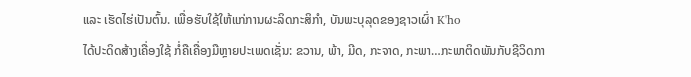ແລະ ເຮັດໄຮ່ເປັນຕົ້ນ. ເພື່ອຮັບໃຊ້ໃຫ້ແກ່ການຜະລິດກະສິກຳ, ບັນພະບຸລຸດຂອງຊາວເຜົ່າ K'ho
ໄດ້ປະດິດສ້າງເຄື່ອງໃຊ້ ກໍ່ຄືເຄື່ອງມືຫຼາຍປະເພດເຊັ່ນ: ຂວານ, ພ້າ, ມີດ, ກະຈາດ, ກະພາ…ກະພາຕິດພັນກັບຊີວິດກາ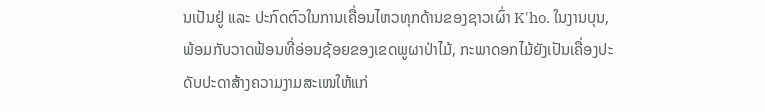ນເປັນຢູ່ ແລະ ປະກົດຕົວໃນການເຄື່ອນໄຫວທຸກດ້ານຂອງຊາວເຜົ່າ K'ho. ໃນງານບຸນ, ພ້ອມກັບວາດຟ້ອນທີ່ອ່ອນຊ້ອຍຂອງເຂດພູຜາປ່າໄມ້, ກະພາດອກໄມ້ຍັງເປັນເຄື່ອງປະດັບປະດາສ້າງຄວາມງາມສະເໜໃຫ້ແກ່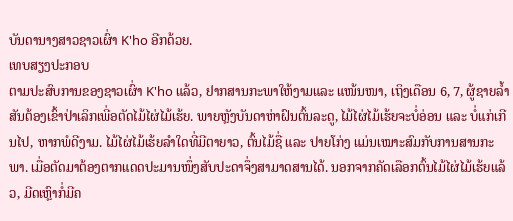ບັນດານາງສາວຊາວເຜົ່າ K'ho ອີກດ້ວຍ.
ເທບສຽງປະກອບ
ຕາມປະສົບການຂອງຊາວເຜົ່າ K'ho ແລ້ວ, ຢາກສານກະພາໃຫ້ງາມແລະ ແໜ້ນໜາ, ເຖິງເດືອນ 6, 7, ຜູ້ຊາຍລ້ຳສັນຕ້ອງເຂົ້າປ່າເລິກເພີ່ອຕັດໄມ້ໄຜ່ໄມ້ເຮ້ຍ. ພາຍຫຼັງບັນດາຫ່າຝົນຕົ້ນລະດູ, ໄມ້ໄຜ່ໄມ້ເຮ້ຍຈະບໍ່ອ່ອນ ແລະ ບໍ່ແກ່ເກີນໄປ, ຫາກພໍດີງາມ. ໄມ້ໄຜ່ໄມ້ເຮ້ຍລຳໃດທີ່ມີຕາຍາວ, ຕົ້ນໄມ້ຊື່ ແລະ ປາຍໂກ່ງ ແມ່ນເໝາະສົມກັບການສານກະພາ. ເມື່ອຕັດມາຕ້ອງຕາກແດດປະມານໜຶ່ງສັບປະດາຈຶ່ງສາມາດສານໄດ້. ນອກຈາກຄັດເລືອກຕົ້ນໄມ້ໄຜ່ໄມ້ເຮ້ຍແລ້ວ, ມີດເຫຼົາກໍ່ມີຄ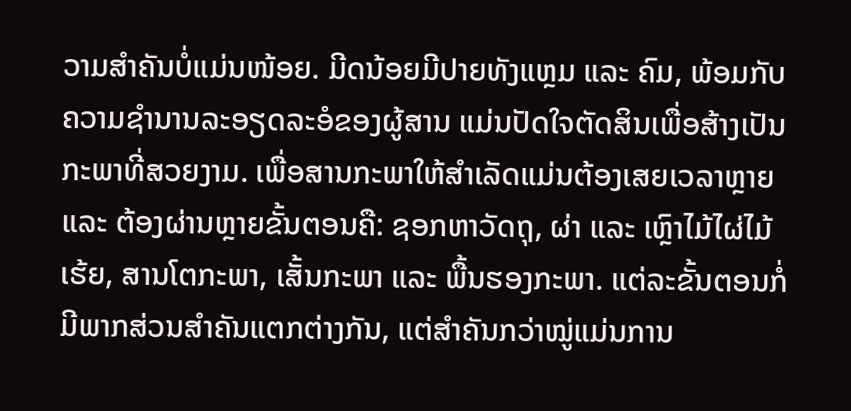ວາມສຳຄັນບໍ່ແມ່ນໜ້ອຍ. ມີດນ້ອຍມີປາຍທັງແຫຼມ ແລະ ຄົມ, ພ້ອມກັບຄວາມຊຳນານລະອຽດລະອໍຂອງຜູ້ສານ ແມ່ນປັດໃຈຕັດສິນເພື່ອສ້າງເປັນກະພາທີ່ສວຍງາມ. ເພື່ອສານກະພາໃຫ້ສຳເລັດແມ່ນຕ້ອງເສຍເວລາຫຼາຍ ແລະ ຕ້ອງຜ່ານຫຼາຍຂັ້ນຕອນຄື: ຊອກຫາວັດຖຸ, ຜ່າ ແລະ ເຫຼົາໄມ້ໄຜ່ໄມ້ເຮ້ຍ, ສານໂຕກະພາ, ເສັ້ນກະພາ ແລະ ພື້ນຮອງກະພາ. ແຕ່ລະຂັ້ນຕອນກໍ່ມີພາກສ່ວນສຳຄັນແຕກຕ່າງກັນ, ແຕ່ສຳຄັນກວ່າໝູ່ແມ່ນການ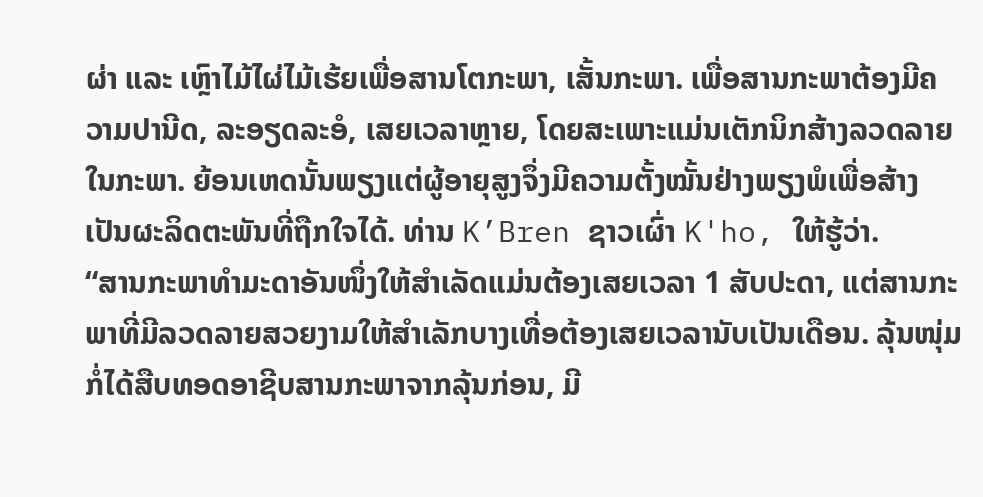ຜ່າ ແລະ ເຫຼົາໄມ້ໄຜ່ໄມ້ເຮ້ຍເພື່ອສານໂຕກະພາ, ເສັ້ນກະພາ. ເພື່ອສານກະພາຕ້ອງມີຄວາມປານີດ, ລະອຽດລະອໍ, ເສຍເວລາຫຼາຍ, ໂດຍສະເພາະແມ່ນເຕັກນິກສ້າງລວດລາຍໃນກະພາ. ຍ້ອນເຫດນັ້ນພຽງແຕ່ຜູ້ອາຍຸສູງຈຶ່ງມີຄວາມຕັ້ງໝັ້ນຢ່າງພຽງພໍເພື່ອສ້າງເປັນຜະລິດຕະພັນທີ່ຖືກໃຈໄດ້. ທ່ານ K’Bren ຊາວເຜົ່າ K'ho, ໃຫ້ຮູ້ວ່າ.
“ສານກະພາທຳມະດາອັນໜຶ່ງໃຫ້ສຳເລັດແມ່ນຕ້ອງເສຍເວລາ 1 ສັບປະດາ, ແຕ່ສານກະພາທີ່ມີລວດລາຍສວຍງາມໃຫ້ສຳເລັກບາງເທື່ອຕ້ອງເສຍເວລານັບເປັນເດືອນ. ລຸ້ນໜຸ່ມກໍ່ໄດ້ສືບທອດອາຊີບສານກະພາຈາກລຸ້ນກ່ອນ, ມີ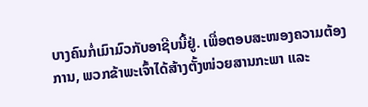ບາງຄົນກໍ່ເມົາມົວກັບອາຊີບນີ້ຢູ່. ເພື່ອຕອບສະໜອງຄວາມຕ້ອງການ, ພວກຂ້າພະເຈົ້າໄດ້ສ້າງຕັ້ງໜ່ວຍສານກະພາ ແລະ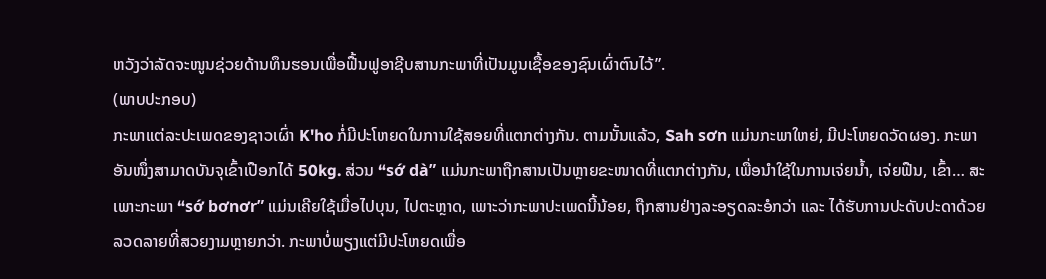ຫວັງວ່າລັດຈະໜູນຊ່ວຍດ້ານທຶນຮອນເພື່ອຟື້ນຟູອາຊີບສານກະພາທີ່ເປັນມູນເຊື້ອຂອງຊົນເຜົ່າຕົນໄວ້”.
(ພາບປະກອບ)
ກະພາແຕ່ລະປະເພດຂອງຊາວເຜົ່າ K'ho ກໍ່ມີປະໂຫຍດໃນການໃຊ້ສອຍທີ່ແຕກຕ່າງກັນ. ຕາມນັ້ນແລ້ວ, Sah sơn ແມ່ນກະພາໃຫຍ່, ມີປະໂຫຍດວັດຜອງ. ກະພາອັນໜຶ່ງສາມາດບັນຈຸເຂົ້າເປືອກໄດ້ 50kg. ສ່ວນ “sớ dà” ແມ່ນກະພາຖືກສານເປັນຫຼາຍຂະໜາດທີ່ແຕກຕ່າງກັນ, ເພື່ອນຳໃຊ້ໃນການເຈ່ຍນ້ຳ, ເຈ່ຍຟືນ, ເຂົ້າ… ສະເພາະກະພາ “sớ bơnơr” ແມ່ນເຄີຍໃຊ້ເມື່ອໄປບຸນ, ໄປຕະຫຼາດ, ເພາະວ່າກະພາປະເພດນີ້ນ້ອຍ, ຖືກສານຢ່າງລະອຽດລະອໍກວ່າ ແລະ ໄດ້ຮັບການປະດັບປະດາດ້ວຍລວດລາຍທີ່ສວຍງາມຫຼາຍກວ່າ. ກະພາບໍ່ພຽງແຕ່ມີປະໂຫຍດເພື່ອ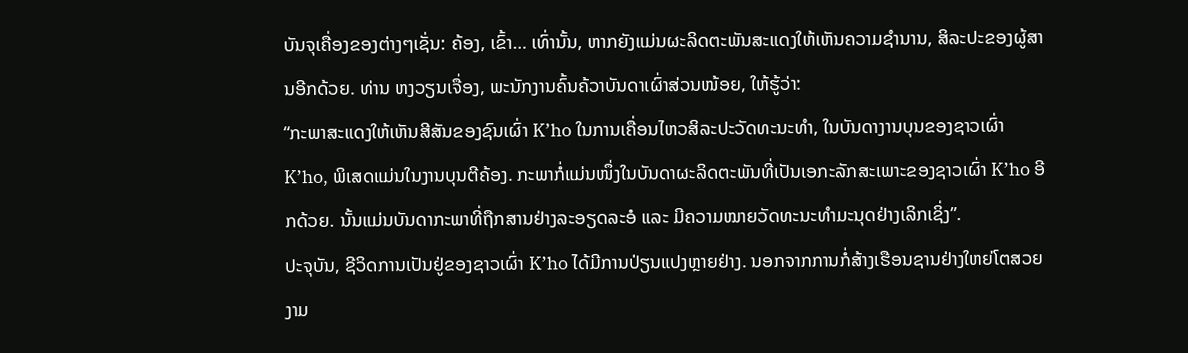ບັນຈຸເຄື່ອງຂອງຕ່າງໆເຊັ່ນ: ຄ້ອງ, ເຂົ້າ… ເທົ່ານັ້ນ, ຫາກຍັງແມ່ນຜະລິດຕະພັນສະແດງໃຫ້ເຫັນຄວາມຊຳນານ, ສິລະປະຂອງຜູ້ສານອີກດ້ວຍ. ທ່ານ ຫງວຽນເຈື່ອງ, ພະນັກງານຄົ້ນຄ້ວາບັນດາເຜົ່າສ່ວນໜ້ອຍ, ໃຫ້ຮູ້ວ່າ:
“ກະພາສະແດງໃຫ້ເຫັນສີສັນຂອງຊົນເຜົ່າ K’ho ໃນການເຄື່ອນໄຫວສິລະປະວັດທະນະທຳ, ໃນບັນດາງານບຸນຂອງຊາວເຜົ່າ K’ho, ພິເສດແມ່ນໃນງານບຸນຕີຄ້ອງ. ກະພາກໍ່ແມ່ນໜຶ່ງໃນບັນດາຜະລິດຕະພັນທີ່ເປັນເອກະລັກສະເພາະຂອງຊາວເຜົ່າ K’ho ອີກດ້ວຍ. ນັ້ນແມ່ນບັນດາກະພາທີ່ຖືກສານຢ່າງລະອຽດລະອໍ ແລະ ມີຄວາມໝາຍວັດທະນະທຳມະນຸດຢ່າງເລິກເຊິ່ງ”.
ປະຈຸບັນ, ຊີວິດການເປັນຢູ່ຂອງຊາວເຜົ່າ K’ho ໄດ້ມີການປ່ຽນແປງຫຼາຍຢ່າງ. ນອກຈາກການກໍ່ສ້າງເຮືອນຊານຢ່າງໃຫຍ່ໂຕສວຍງາມ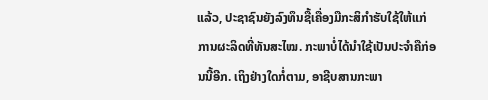ແລ້ວ, ປະຊາຊົນຍັງລົງທຶນຊື້ເຄື່ອງມືກະສິກຳຮັບໃຊ້ໃຫ້ແກ່ການຜະລິດທີ່ທັນສະໄໝ. ກະພາບໍ່ໄດ້ນຳໃຊ້ເປັນປະຈຳຄືກ່ອນນີ້ອີກ. ເຖິງຢ່າງໃດກໍ່ຕາມ, ອາຊີບສານກະພາ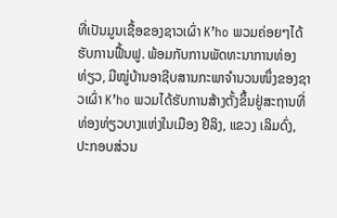ທີ່ເປັນມູນເຊື້ອຂອງຊາວເຜົ່າ K’ho ພວມຄ່ອຍໆໄດ້ຮັບການຟື້ນຟູ. ພ້ອມກັບການພັດທະນາການທ່ອງທ່ຽວ, ມີໝູ່ບ້ານອາຊີບສານກະພາຈຳນວນໜຶ່ງຂອງຊາວເຜົ່າ K’ho ພວມໄດ້ຮັບການສ້າງຕັ້ງຂຶ້ນຢູ່ສະຖານທີ່ທ່ອງທ່ຽວບາງແຫ່ງໃນເມືອງ ຢີລິງ, ແຂວງ ເລິມດົ່ງ, ປະກອບສ່ວນ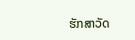ຮັກສາວັດ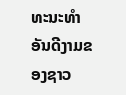ທະນະທຳອັນດີງາມຂອງຊາວ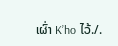ເຜົ່າ K’ho ໄວ້./.